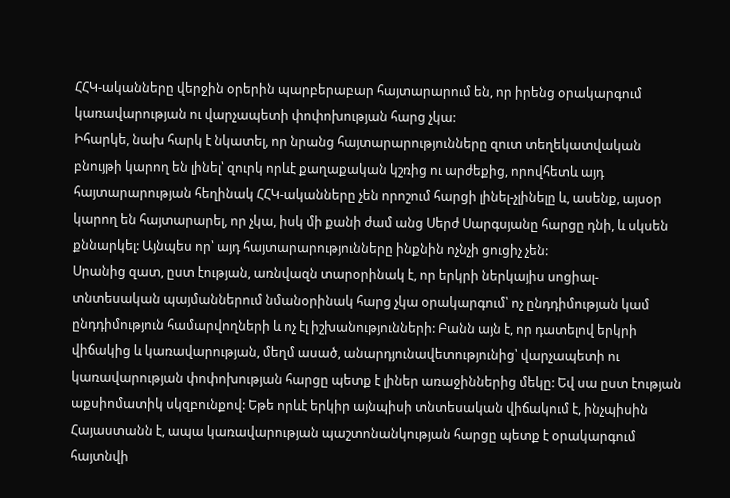ՀՀԿ-ականները վերջին օրերին պարբերաբար հայտարարում են, որ իրենց օրակարգում կառավարության ու վարչապետի փոփոխության հարց չկա:
Իհարկե, նախ հարկ է նկատել, որ նրանց հայտարարությունները զուտ տեղեկատվական բնույթի կարող են լինել՝ զուրկ որևէ քաղաքական կշռից ու արժեքից, որովհետև այդ հայտարարության հեղինակ ՀՀԿ-ականները չեն որոշում հարցի լինել-չլինելը և, ասենք, այսօր կարող են հայտարարել, որ չկա, իսկ մի քանի ժամ անց Սերժ Սարգսյանը հարցը դնի, և սկսեն քննարկել: Այնպես որ՝ այդ հայտարարությունները ինքնին ոչնչի ցուցիչ չեն:
Սրանից զատ, ըստ էության, առնվազն տարօրինակ է, որ երկրի ներկայիս սոցիալ-տնտեսական պայմաններում նմանօրինակ հարց չկա օրակարգում՝ ոչ ընդդիմության կամ ընդդիմություն համարվողների և ոչ էլ իշխանությունների: Բանն այն է, որ դատելով երկրի վիճակից և կառավարության, մեղմ ասած, անարդյունավետությունից՝ վարչապետի ու կառավարության փոփոխության հարցը պետք է լիներ առաջիններից մեկը: Եվ սա ըստ էության աքսիոմատիկ սկզբունքով: Եթե որևէ երկիր այնպիսի տնտեսական վիճակում է, ինչպիսին Հայաստանն է, ապա կառավարության պաշտոնանկության հարցը պետք է օրակարգում հայտնվի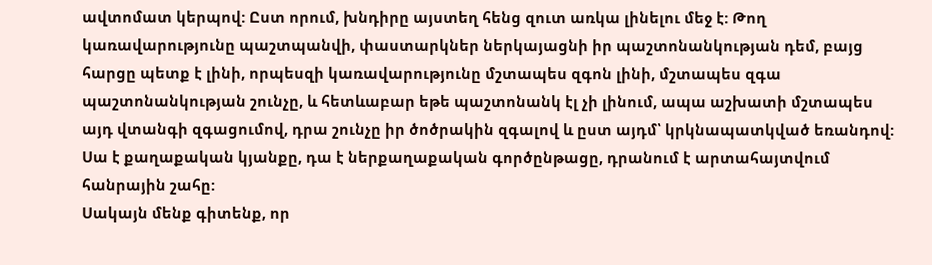ավտոմատ կերպով: Ըստ որում, խնդիրը այստեղ հենց զուտ առկա լինելու մեջ է: Թող կառավարությունը պաշտպանվի, փաստարկներ ներկայացնի իր պաշտոնանկության դեմ, բայց հարցը պետք է լինի, որպեսզի կառավարությունը մշտապես զգոն լինի, մշտապես զգա պաշտոնանկության շունչը, և հետևաբար եթե պաշտոնանկ էլ չի լինում, ապա աշխատի մշտապես այդ վտանգի զգացումով, դրա շունչը իր ծոծրակին զգալով և ըստ այդմ՝ կրկնապատկված եռանդով: Սա է քաղաքական կյանքը, դա է ներքաղաքական գործընթացը, դրանում է արտահայտվում հանրային շահը:
Սակայն մենք գիտենք, որ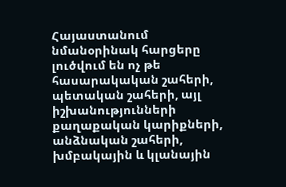Հայաստանում նմանօրինակ հարցերը լուծվում են ոչ թե հասարակական շահերի, պետական շահերի, այլ իշխանությունների քաղաքական կարիքների, անձնական շահերի, խմբակային և կլանային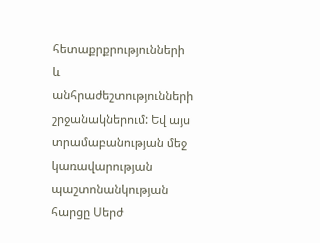հետաքրքրությունների և անհրաժեշտությունների շրջանակներում: Եվ այս տրամաբանության մեջ կառավարության պաշտոնանկության հարցը Սերժ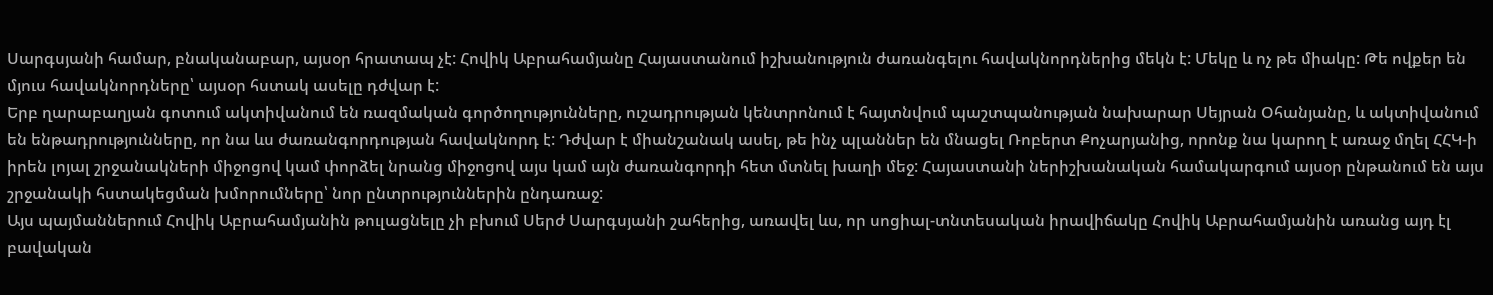Սարգսյանի համար, բնականաբար, այսօր հրատապ չէ: Հովիկ Աբրահամյանը Հայաստանում իշխանություն ժառանգելու հավակնորդներից մեկն է: Մեկը և ոչ թե միակը: Թե ովքեր են մյուս հավակնորդները՝ այսօր հստակ ասելը դժվար է:
Երբ ղարաբաղյան գոտում ակտիվանում են ռազմական գործողությունները, ուշադրության կենտրոնում է հայտնվում պաշտպանության նախարար Սեյրան Օհանյանը, և ակտիվանում են ենթադրությունները, որ նա ևս ժառանգորդության հավակնորդ է: Դժվար է միանշանակ ասել, թե ինչ պլաններ են մնացել Ռոբերտ Քոչարյանից, որոնք նա կարող է առաջ մղել ՀՀԿ-ի իրեն լոյալ շրջանակների միջոցով կամ փորձել նրանց միջոցով այս կամ այն ժառանգորդի հետ մտնել խաղի մեջ: Հայաստանի ներիշխանական համակարգում այսօր ընթանում են այս շրջանակի հստակեցման խմորումները՝ նոր ընտրություններին ընդառաջ:
Այս պայմաններում Հովիկ Աբրահամյանին թուլացնելը չի բխում Սերժ Սարգսյանի շահերից, առավել ևս, որ սոցիալ-տնտեսական իրավիճակը Հովիկ Աբրահամյանին առանց այդ էլ բավական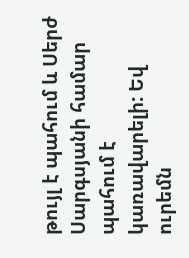թույլ է պահում և Սերժ Սարգսյանի համար պահում է կառավարելի: Եվ ուրեմն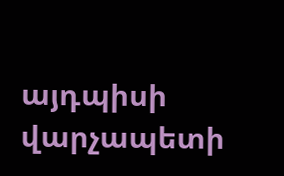այդպիսի վարչապետի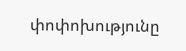փոփոխությունը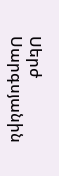Սերժ Սարգսյանին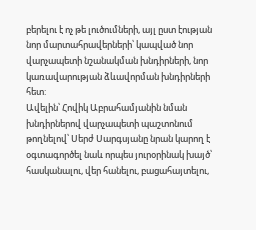բերելու է ոչ թե լուծումների, այլ ըստ էության նոր մարտահրավերների՝ կապված նոր վարչապետի նշանակման խնդիրների, նոր կառավարության ձևավորման խնդիրների հետ:
Ավելին՝ Հովիկ Աբրահամյանին նման խնդիրներով վարչապետի պաշտոնում թողնելով՝ Սերժ Սարգսյանը նրան կարող է օգտագործել նաև որպես յուրօրինակ խայծ՝ հասկանալու, վեր հանելու, բացահայտելու,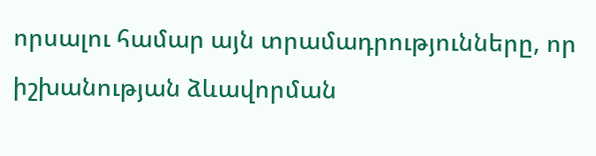որսալու համար այն տրամադրությունները, որ իշխանության ձևավորման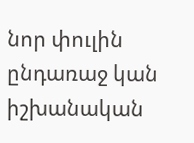նոր փուլին ընդառաջ կան իշխանական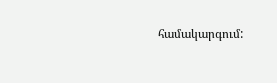համակարգում: